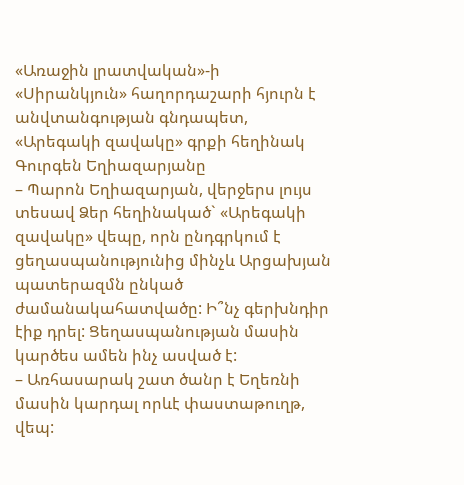«Առաջին լրատվական»-ի «Սիրանկյուն» հաղորդաշարի հյուրն է անվտանգության գնդապետ, «Արեգակի զավակը» գրքի հեղինակ Գուրգեն Եղիազարյանը
– Պարոն Եղիազարյան, վերջերս լույս տեսավ Ձեր հեղինակած` «Արեգակի զավակը» վեպը, որն ընդգրկում է ցեղասպանությունից մինչև Արցախյան պատերազմն ընկած ժամանակահատվածը: Ի՞նչ գերխնդիր էիք դրել: Ցեղասպանության մասին կարծես ամեն ինչ ասված է:
– Առհասարակ շատ ծանր է Եղեռնի մասին կարդալ որևէ փաստաթուղթ, վեպ: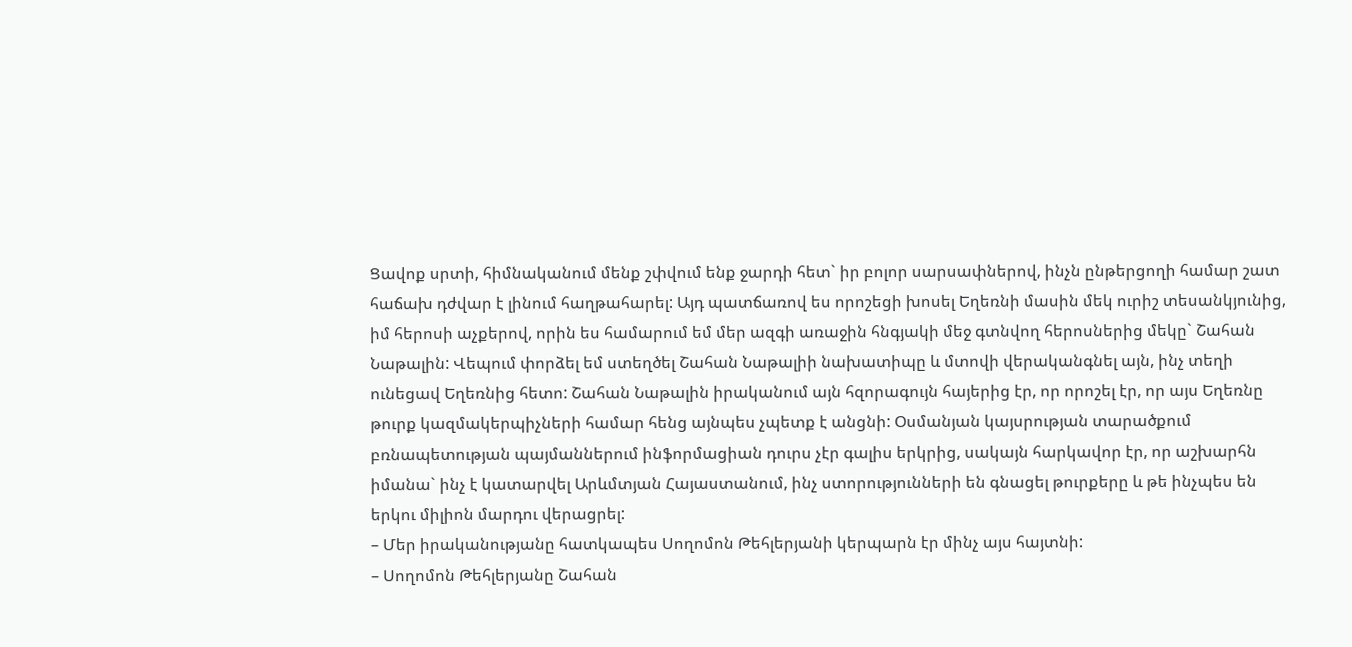Ցավոք սրտի, հիմնականում մենք շփվում ենք ջարդի հետ` իր բոլոր սարսափներով, ինչն ընթերցողի համար շատ հաճախ դժվար է լինում հաղթահարել: Այդ պատճառով ես որոշեցի խոսել Եղեռնի մասին մեկ ուրիշ տեսանկյունից, իմ հերոսի աչքերով, որին ես համարում եմ մեր ազգի առաջին հնգյակի մեջ գտնվող հերոսներից մեկը` Շահան Նաթալին: Վեպում փորձել եմ ստեղծել Շահան Նաթալիի նախատիպը և մտովի վերականգնել այն, ինչ տեղի ունեցավ Եղեռնից հետո: Շահան Նաթալին իրականում այն հզորագույն հայերից էր, որ որոշել էր, որ այս Եղեռնը թուրք կազմակերպիչների համար հենց այնպես չպետք է անցնի: Օսմանյան կայսրության տարածքում բռնապետության պայմաններում ինֆորմացիան դուրս չէր գալիս երկրից, սակայն հարկավոր էր, որ աշխարհն իմանա` ինչ է կատարվել Արևմտյան Հայաստանում, ինչ ստորությունների են գնացել թուրքերը և թե ինչպես են երկու միլիոն մարդու վերացրել:
– Մեր իրականությանը հատկապես Սողոմոն Թեհլերյանի կերպարն էր մինչ այս հայտնի:
– Սողոմոն Թեհլերյանը Շահան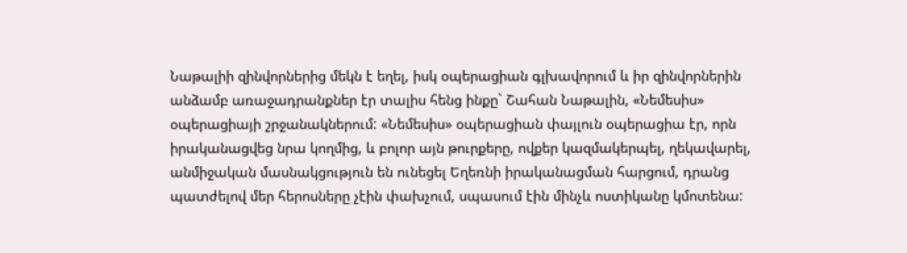Նաթալիի զինվորներից մեկն է եղել, իսկ օպերացիան գլխավորում և իր զինվորներին անձամբ առաջադրանքներ էր տալիս հենց ինքը` Շահան Նաթալին, «Նեմեսիս» օպերացիայի շրջանակներում: «Նեմեսիս» օպերացիան փայլուն օպերացիա էր, որն իրականացվեց նրա կողմից, և բոլոր այն թուրքերը, ովքեր կազմակերպել, ղեկավարել, անմիջական մասնակցություն են ունեցել Եղեռնի իրականացման հարցում, դրանց պատժելով մեր հերոսները չէին փախչում, սպասում էին մինչև ոստիկանը կմոտենա: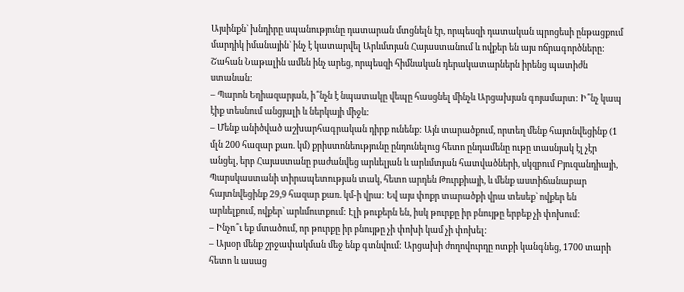Այսինքն` խնդիրը սպանությունը դատարան մտցնելն էր, որպեսզի դատական պրոցեսի ընթացքում մարդիկ իմանային` ինչ է կատարվել Արևմտյան Հայաստանում և ովքեր են այս ոճրագործները: Շահան Նաթալին ամեն ինչ արեց, որպեսզի հիմնական դերակատարներն իրենց պատիժն ստանան:
– Պարոն Եղիազարյան, ի՞նչն է նպատակը վեպը հասցնել մինչև Արցախյան գոյամարտ: Ի՞նչ կապ էիք տեսնում անցյալի և ներկայի միջև:
– Մենք անիծված աշխարհագրական դիրք ունենք: Այն տարածքում, որտեղ մենք հայտնվեցինք (1 մլն 200 հազար քառ. կմ) քրիստոնեությունը ընդունելուց հետո ընդամենը ութը տասնյակ էլ չէր անցել, երբ Հայաստանը բաժանվեց արևելյան և արևմտյան հատվածների, սկզբում Բյուզանդիայի, Պարսկաստանի տիրապետության տակ, հետո արդեն Թուրքիայի, և մենք աստիճանաբար հայտնվեցինք 29,9 հազար քառ. կմ-ի վրա: Եվ այս փոքր տարածքի վրա տեսեք` ովքեր են արևելքում, ովքեր` արևմուտքում: Էլի թուքերն են, իսկ թուրքը իր բնույթը երբեք չի փոխում:
– Ինչո՞ւ եք մտածում, որ թուրքը իր բնույթը չի փոխի կամ չի փոխել:
– Այսօր մենք շրջափակման մեջ ենք գտնվում: Արցախի ժողովուրդը ոտքի կանգնեց, 1700 տարի հետո և ասաց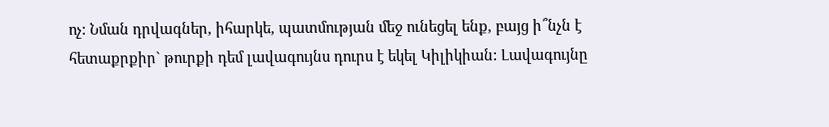ոչ: Նման դրվագներ, իհարկե, պատմության մեջ ունեցել ենք, բայց ի՞նչն է հետաքրքիր` թուրքի դեմ լավագույնս դուրս է եկել Կիլիկիան: Լավագույնը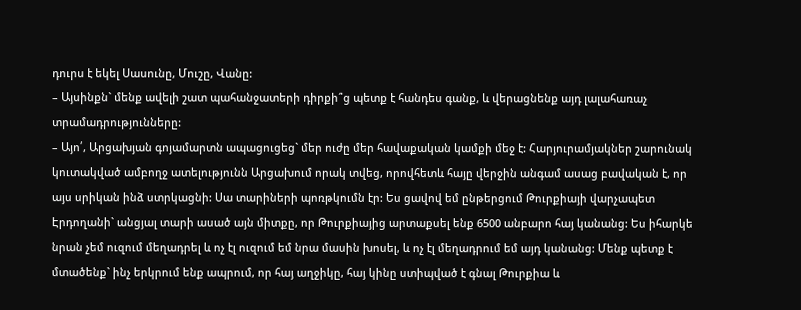դուրս է եկել Սասունը, Մուշը, Վանը:
– Այսինքն` մենք ավելի շատ պահանջատերի դիրքի՞ց պետք է հանդես գանք, և վերացնենք այդ լալահառաչ տրամադրությունները:
– Այո՛, Արցախյան գոյամարտն ապացուցեց` մեր ուժը մեր հավաքական կամքի մեջ է: Հարյուրամյակներ շարունակ կուտակված ամբողջ ատելությունն Արցախում որակ տվեց, որովհետև հայը վերջին անգամ ասաց բավական է, որ այս սրիկան ինձ ստրկացնի: Սա տարիների պոռթկումն էր: Ես ցավով եմ ընթերցում Թուրքիայի վարչապետ Էրդողանի` անցյալ տարի ասած այն միտքը, որ Թուրքիայից արտաքսել ենք 6500 անբարո հայ կանանց: Ես իհարկե նրան չեմ ուզում մեղադրել և ոչ էլ ուզում եմ նրա մասին խոսել, և ոչ էլ մեղադրում եմ այդ կանանց: Մենք պետք է մտածենք` ինչ երկրում ենք ապրում, որ հայ աղջիկը, հայ կինը ստիպված է գնալ Թուրքիա և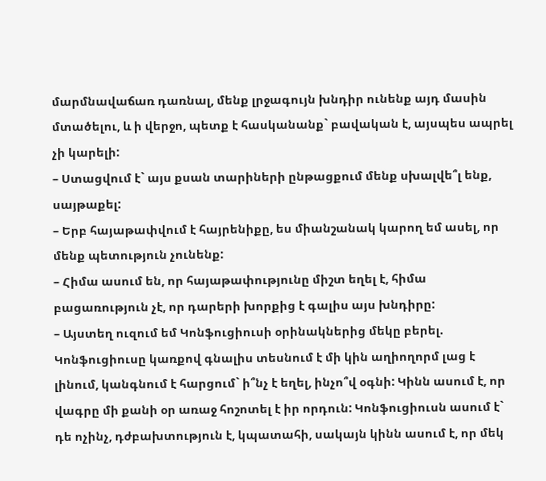մարմնավաճառ դառնալ, մենք լրջագույն խնդիր ունենք այդ մասին մտածելու, և ի վերջո, պետք է հասկանանք` բավական է, այսպես ապրել չի կարելի:
– Ստացվում է` այս քսան տարիների ընթացքում մենք սխալվե՞լ ենք, սայթաքել:
– Երբ հայաթափվում է հայրենիքը, ես միանշանակ կարող եմ ասել, որ մենք պետություն չունենք:
– Հիմա ասում են, որ հայաթափությունը միշտ եղել է, հիմա բացառություն չէ, որ դարերի խորքից է գալիս այս խնդիրը:
– Այստեղ ուզում եմ Կոնֆուցիուսի օրինակներից մեկը բերել. Կոնֆուցիուսը կառքով գնալիս տեսնում է մի կին աղիողորմ լաց է լինում, կանգնում է հարցում` ի՞նչ է եղել, ինչո՞վ օգնի: Կինն ասում է, որ վագրը մի քանի օր առաջ հոշոտել է իր որդուն: Կոնֆուցիուսն ասում է` դե ոչինչ, դժբախտություն է, կպատահի, սակայն կինն ասում է, որ մեկ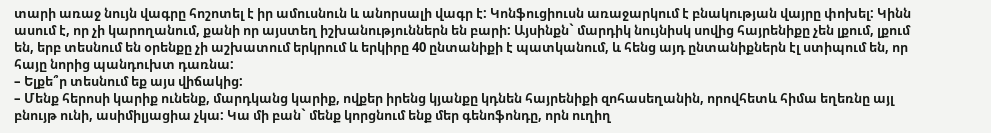տարի առաջ նույն վագրը հոշոտել է իր ամուսնուն և անորսալի վագր է: Կոնֆուցիուսն առաջարկում է բնակության վայրը փոխել: Կինն ասում է, որ չի կարողանում, քանի որ այստեղ իշխանություններն են բարի: Այսինքն` մարդիկ նույնիսկ սովից հայրենիքը չեն լքում, լքում են, երբ տեսնում են օրենքը չի աշխատում երկրում և երկիրը 40 ընտանիքի է պատկանում, և հենց այդ ընտանիքներն էլ ստիպում են, որ հայը նորից պանդուխտ դառնա:
– Ելքե՞ր տեսնում եք այս վիճակից:
– Մենք հերոսի կարիք ունենք, մարդկանց կարիք, ովքեր իրենց կյանքը կդնեն հայրենիքի զոհասեղանին, որովհետև հիմա եղեռնը այլ բնույթ ունի, ասիմիլյացիա չկա: Կա մի բան` մենք կորցնում ենք մեր գենոֆոնդը, որն ուղիղ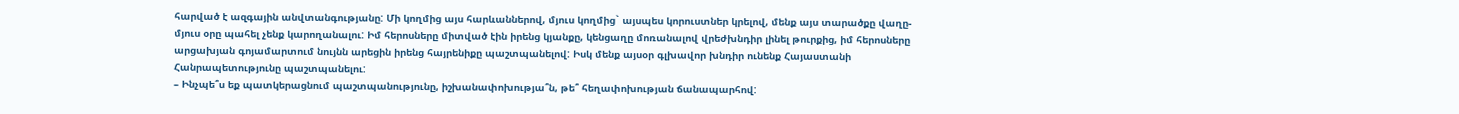հարված է ազգային անվտանգությանը: Մի կողմից այս հարևաններով, մյուս կողմից` այսպես կորուստներ կրելով, մենք այս տարածքը վաղը-մյուս օրը պահել չենք կարողանալու: Իմ հերոսները միտված էին իրենց կյանքը, կենցաղը մոռանալով վրեժխնդիր լինել թուրքից, իմ հերոսները արցախյան գոյամարտում նույնն արեցին իրենց հայրենիքը պաշտպանելով: Իսկ մենք այսօր գլխավոր խնդիր ունենք Հայաստանի Հանրապետությունը պաշտպանելու:
– Ինչպե՞ս եք պատկերացնում պաշտպանությունը, իշխանափոխությա՞ն, թե՞ հեղափոխության ճանապարհով: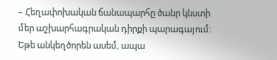– Հեղափոխական ճանապարհը ծանր կնստի մեր աշխարհագրական դիրքի պարագայում: Եթե անկեղծորեն ասեմ, ապա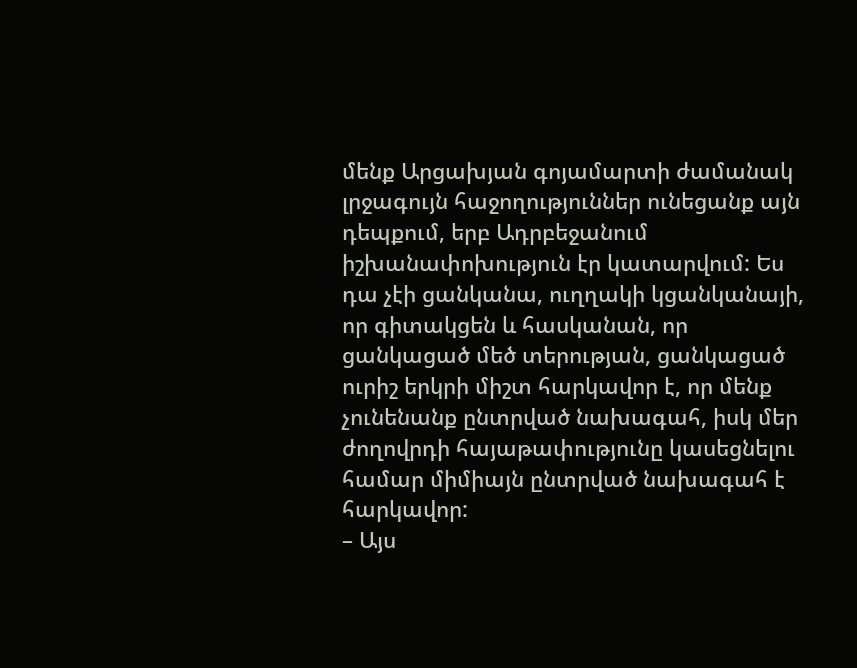մենք Արցախյան գոյամարտի ժամանակ լրջագույն հաջողություններ ունեցանք այն դեպքում, երբ Ադրբեջանում իշխանափոխություն էր կատարվում: Ես դա չէի ցանկանա, ուղղակի կցանկանայի, որ գիտակցեն և հասկանան, որ ցանկացած մեծ տերության, ցանկացած ուրիշ երկրի միշտ հարկավոր է, որ մենք չունենանք ընտրված նախագահ, իսկ մեր ժողովրդի հայաթափությունը կասեցնելու համար միմիայն ընտրված նախագահ է հարկավոր:
– Այս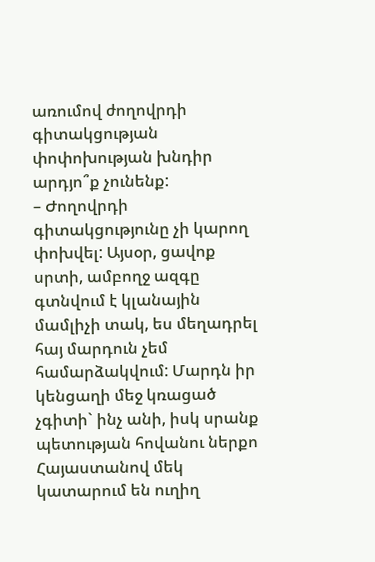առումով ժողովրդի գիտակցության փոփոխության խնդիր արդյո՞ք չունենք:
– Ժողովրդի գիտակցությունը չի կարող փոխվել: Այսօր, ցավոք սրտի, ամբողջ ազգը գտնվում է կլանային մամլիչի տակ, ես մեղադրել հայ մարդուն չեմ համարձակվում: Մարդն իր կենցաղի մեջ կռացած չգիտի` ինչ անի, իսկ սրանք պետության հովանու ներքո Հայաստանով մեկ կատարում են ուղիղ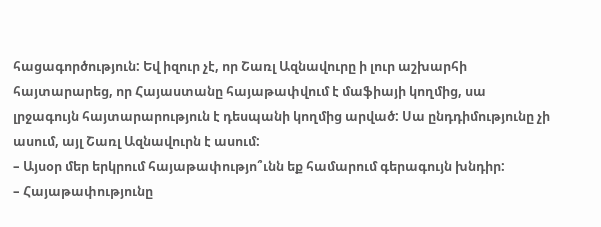հացագործություն: Եվ իզուր չէ, որ Շառլ Ազնավուրը ի լուր աշխարհի հայտարարեց, որ Հայաստանը հայաթափվում է մաֆիայի կողմից, սա լրջագույն հայտարարություն է դեսպանի կողմից արված: Սա ընդդիմությունը չի ասում, այլ Շառլ Ազնավուրն է ասում:
– Այսօր մեր երկրում հայաթափությո՞ւնն եք համարում գերագույն խնդիր:
– Հայաթափությունը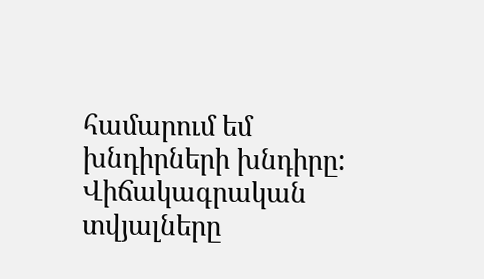համարում եմ խնդիրների խնդիրը: Վիճակագրական տվյալները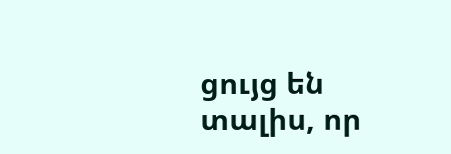ցույց են տալիս, որ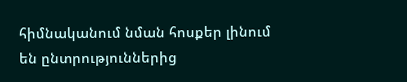հիմնականում նման հոսքեր լինում են ընտրություններից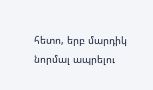հետո, երբ մարդիկ նորմալ ապրելու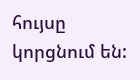հույսը կորցնում են: